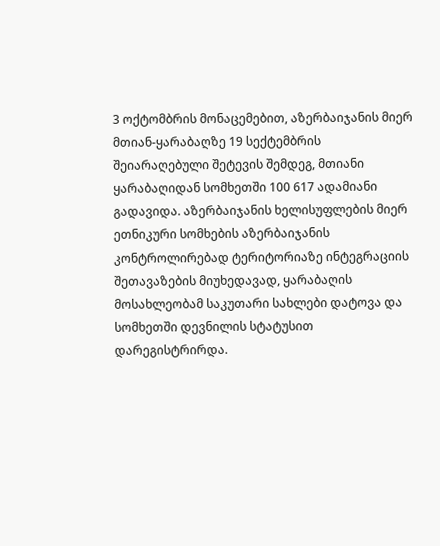3 ოქტომბრის მონაცემებით, აზერბაიჯანის მიერ მთიან-ყარაბაღზე 19 სექტემბრის შეიარაღებული შეტევის შემდეგ, მთიანი ყარაბაღიდან სომხეთში 100 617 ადამიანი გადავიდა. აზერბაიჯანის ხელისუფლების მიერ ეთნიკური სომხების აზერბაიჯანის კონტროლირებად ტერიტორიაზე ინტეგრაციის შეთავაზების მიუხედავად, ყარაბაღის მოსახლეობამ საკუთარი სახლები დატოვა და სომხეთში დევნილის სტატუსით დარეგისტრირდა.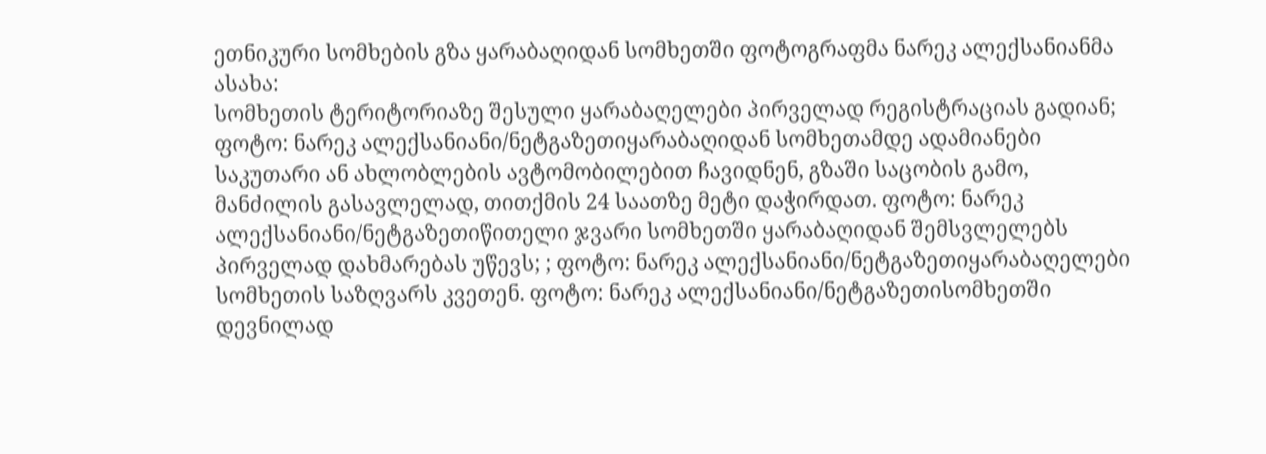ეთნიკური სომხების გზა ყარაბაღიდან სომხეთში ფოტოგრაფმა ნარეკ ალექსანიანმა ასახა:
სომხეთის ტერიტორიაზე შესული ყარაბაღელები პირველად რეგისტრაციას გადიან; ფოტო: ნარეკ ალექსანიანი/ნეტგაზეთიყარაბაღიდან სომხეთამდე ადამიანები საკუთარი ან ახლობლების ავტომობილებით ჩავიდნენ, გზაში საცობის გამო, მანძილის გასავლელად, თითქმის 24 საათზე მეტი დაჭირდათ. ფოტო: ნარეკ ალექსანიანი/ნეტგაზეთიწითელი ჯვარი სომხეთში ყარაბაღიდან შემსვლელებს პირველად დახმარებას უწევს; ; ფოტო: ნარეკ ალექსანიანი/ნეტგაზეთიყარაბაღელები სომხეთის საზღვარს კვეთენ. ფოტო: ნარეკ ალექსანიანი/ნეტგაზეთისომხეთში დევნილად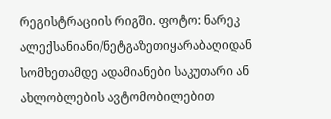რეგისტრაციის რიგში. ფოტო: ნარეკ ალექსანიანი/ნეტგაზეთიყარაბაღიდან სომხეთამდე ადამიანები საკუთარი ან ახლობლების ავტომობილებით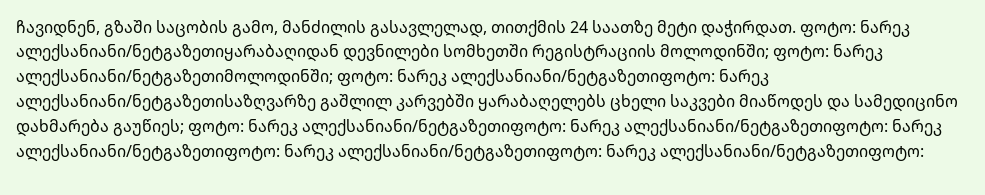ჩავიდნენ, გზაში საცობის გამო, მანძილის გასავლელად, თითქმის 24 საათზე მეტი დაჭირდათ. ფოტო: ნარეკ ალექსანიანი/ნეტგაზეთიყარაბაღიდან დევნილები სომხეთში რეგისტრაციის მოლოდინში; ფოტო: ნარეკ ალექსანიანი/ნეტგაზეთიმოლოდინში; ფოტო: ნარეკ ალექსანიანი/ნეტგაზეთიფოტო: ნარეკ ალექსანიანი/ნეტგაზეთისაზღვარზე გაშლილ კარვებში ყარაბაღელებს ცხელი საკვები მიაწოდეს და სამედიცინო დახმარება გაუწიეს; ფოტო: ნარეკ ალექსანიანი/ნეტგაზეთიფოტო: ნარეკ ალექსანიანი/ნეტგაზეთიფოტო: ნარეკ ალექსანიანი/ნეტგაზეთიფოტო: ნარეკ ალექსანიანი/ნეტგაზეთიფოტო: ნარეკ ალექსანიანი/ნეტგაზეთიფოტო: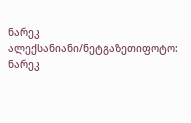ნარეკ ალექსანიანი/ნეტგაზეთიფოტო: ნარეკ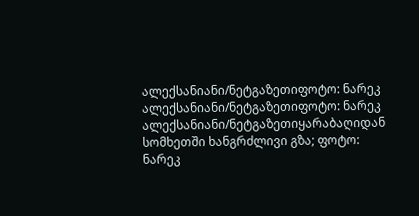ალექსანიანი/ნეტგაზეთიფოტო: ნარეკ ალექსანიანი/ნეტგაზეთიფოტო: ნარეკ ალექსანიანი/ნეტგაზეთიყარაბაღიდან სომხეთში ხანგრძლივი გზა; ფოტო: ნარეკ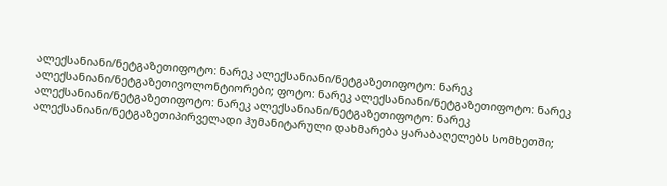ალექსანიანი/ნეტგაზეთიფოტო: ნარეკ ალექსანიანი/ნეტგაზეთიფოტო: ნარეკ ალექსანიანი/ნეტგაზეთივოლონტიორები; ფოტო: ნარეკ ალექსანიანი/ნეტგაზეთიფოტო: ნარეკ ალექსანიანი/ნეტგაზეთიფოტო: ნარეკ ალექსანიანი/ნეტგაზეთიფოტო: ნარეკ ალექსანიანი/ნეტგაზეთიპირველადი ჰუმანიტარული დახმარება ყარაბაღელებს სომხეთში;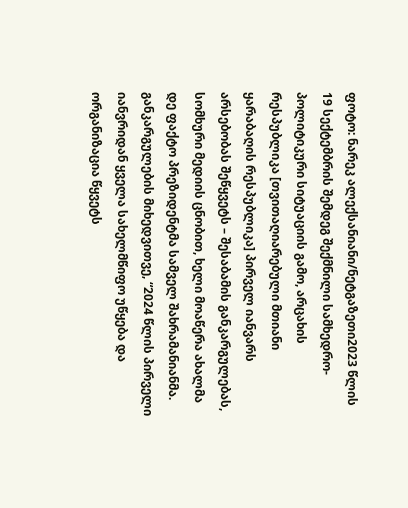ფოტო: ნარეკ ალექსანიანი/ნეტგაზეთი2023 წლის 19 სექტემბრის შემდეგ შექმნილი სამხედრო-პოლიტიკური სიტუაციის გამო, არცახის რესპუბლიკა [თვითაღიარებული მთიანი ყარაბაღის რესპუბლიკა] პირველ იანვარს არსებობას შეწყვეტს – შესაბამის განკარგულებას, სომხური მედიის ცნობით, ხელი მოაწერა ახალმა დე ფაქტო პრეზიდენტმა სამველ შახრამანიანმა. განკარგულების მიხედვითვე, “2024 წლის პირველი იანვრიდან ყველა სახელმწიფო უწყება და ორგანიზაცია წყვეტს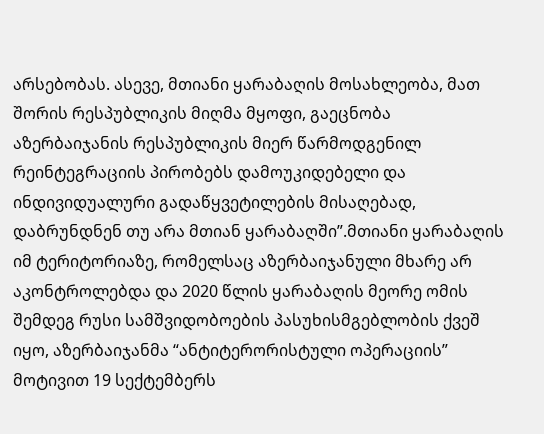არსებობას. ასევე, მთიანი ყარაბაღის მოსახლეობა, მათ შორის რესპუბლიკის მიღმა მყოფი, გაეცნობა აზერბაიჯანის რესპუბლიკის მიერ წარმოდგენილ რეინტეგრაციის პირობებს დამოუკიდებელი და ინდივიდუალური გადაწყვეტილების მისაღებად, დაბრუნდნენ თუ არა მთიან ყარაბაღში”.მთიანი ყარაბაღის იმ ტერიტორიაზე, რომელსაც აზერბაიჯანული მხარე არ აკონტროლებდა და 2020 წლის ყარაბაღის მეორე ომის შემდეგ რუსი სამშვიდობოების პასუხისმგებლობის ქვეშ იყო, აზერბაიჯანმა “ანტიტერორისტული ოპერაციის” მოტივით 19 სექტემბერს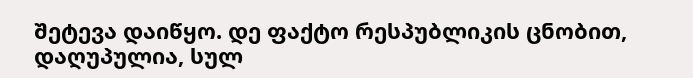შეტევა დაიწყო. დე ფაქტო რესპუბლიკის ცნობით, დაღუპულია, სულ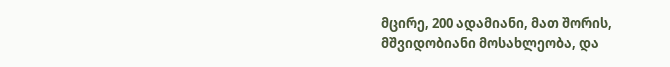მცირე, 200 ადამიანი, მათ შორის, მშვიდობიანი მოსახლეობა, და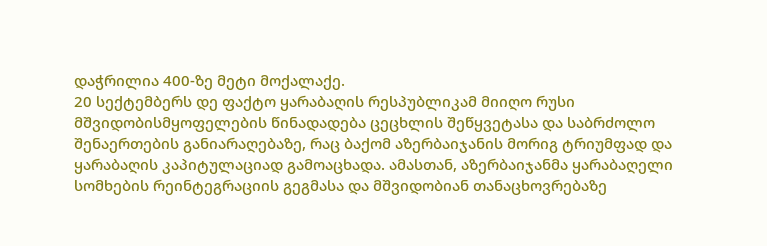დაჭრილია 400-ზე მეტი მოქალაქე.
20 სექტემბერს დე ფაქტო ყარაბაღის რესპუბლიკამ მიიღო რუსი მშვიდობისმყოფელების წინადადება ცეცხლის შეწყვეტასა და საბრძოლო შენაერთების განიარაღებაზე, რაც ბაქომ აზერბაიჯანის მორიგ ტრიუმფად და ყარაბაღის კაპიტულაციად გამოაცხადა. ამასთან, აზერბაიჯანმა ყარაბაღელი სომხების რეინტეგრაციის გეგმასა და მშვიდობიან თანაცხოვრებაზე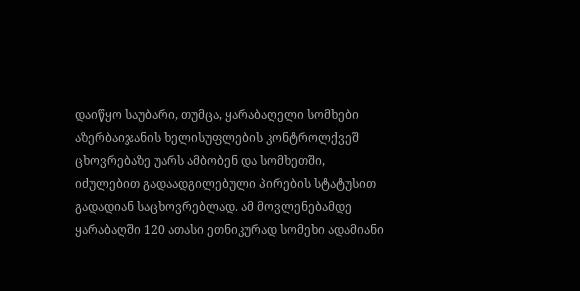დაიწყო საუბარი, თუმცა, ყარაბაღელი სომხები აზერბაიჯანის ხელისუფლების კონტროლქვეშ ცხოვრებაზე უარს ამბობენ და სომხეთში, იძულებით გადაადგილებული პირების სტატუსით გადადიან საცხოვრებლად. ამ მოვლენებამდე ყარაბაღში 120 ათასი ეთნიკურად სომეხი ადამიანი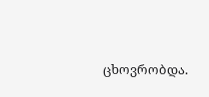ცხოვრობდა.